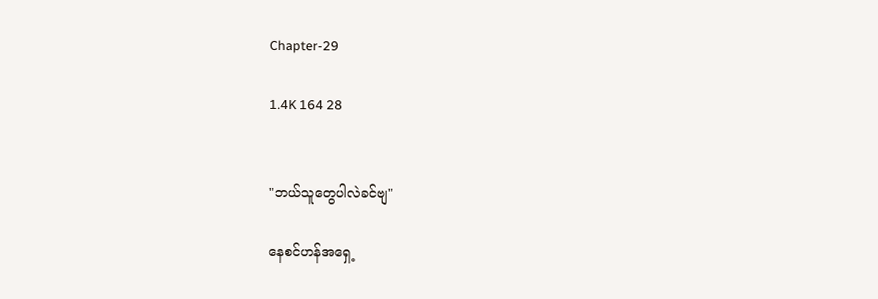Chapter-29

1.4K 164 28


"ဘယ်သူတွေပါလဲခင်ဗျ"

နေစင်ဟန်အရှေ့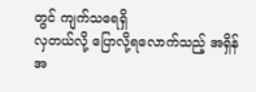တွင် ကျက်သရေရှိ
လှတယ်လို့ ပြောလို့ရလောက်သည့် အရှိန်အ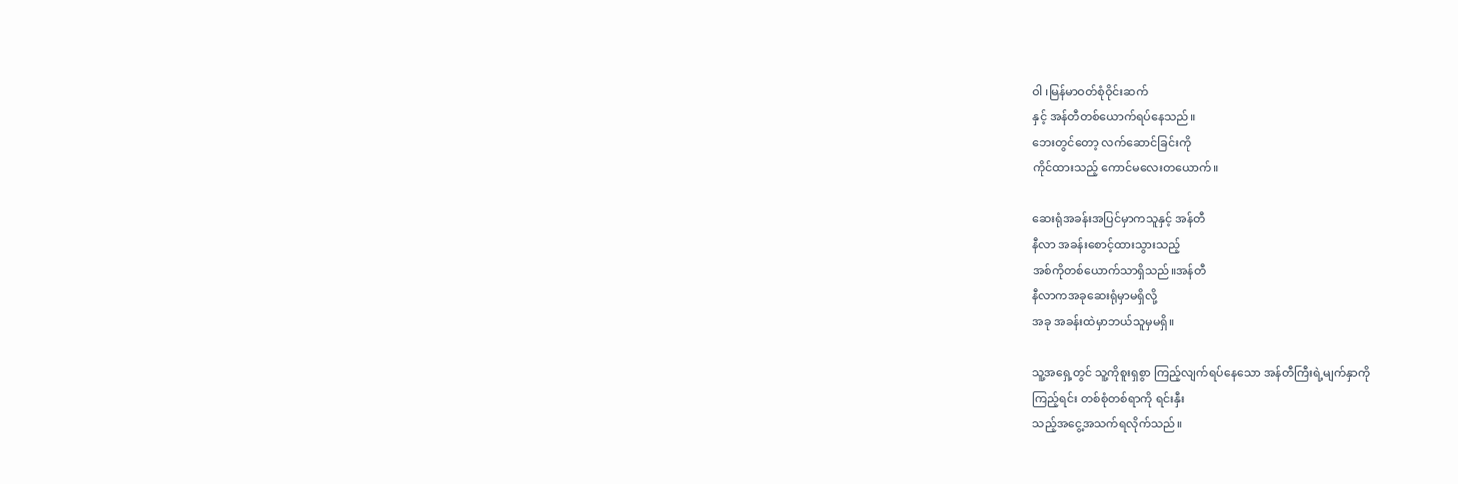ဝါ ၊မြန်မာဝတ်စုံဝိုင်းဆက်
နှင့် အန်တီတစ်ယောက်ရပ်နေသည်။
ဘေးတွင်တော့ လက်ဆောင်ခြင်းကို
ကိုင်ထားသည့် ကောင်မလေးတယောက်။

ဆေးရုံအခန်းအပြင်မှာကသူနှင့် အန်တီ
နီလာ အခန်းစောင့်ထားသွားသည့်
အစ်ကိုတစ်ယောက်သာရှိသည်။အန်တီ
နီလာကအခုဆေးရုံမှာမရှိလို့
အခု အခန်းထဲမှာဘယ်သူမှမရှိ။

သူ့အရှေ့တွင် သူ့ကိုစူးရှစွာ ကြည့်လျက်ရပ်နေသော အန်တီကြီးရဲ့မျက်နှာကို
ကြည့်ရင်း တစ်စုံတစ်ရာကို ရင်းနှီး
သည့်အငွေ့အသက်ရလိုက်သည်။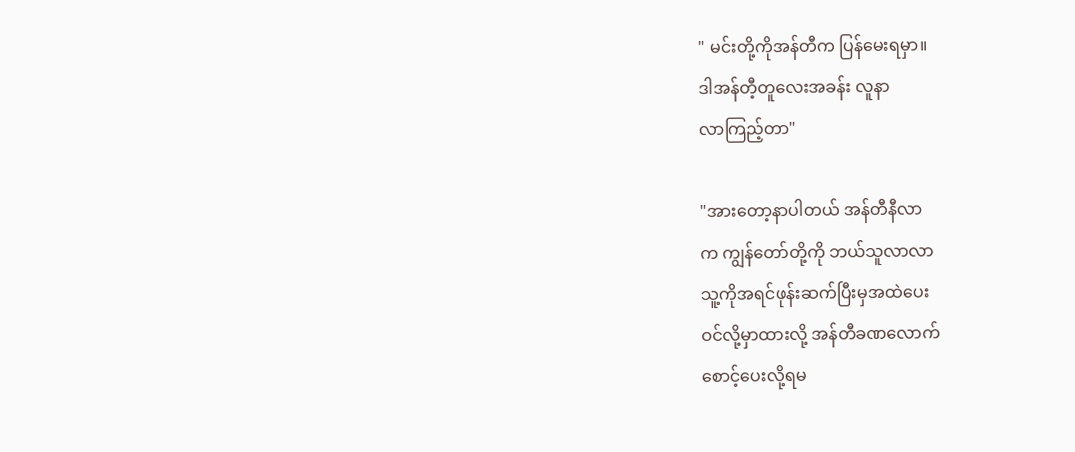" မင်းတို့ကိုအန်တီက ပြန်မေးရမှာ။
ဒါအန်တီ့တူလေးအခန်း လူနာ
လာကြည့်တာ"

"အားတော့နာပါတယ် အန်တီနီလာ
က ကျွန်တော်တို့ကို ဘယ်သူလာလာ
သူ့ကိုအရင်ဖုန်းဆက်ပြီးမှအထဲပေး
ဝင်လို့မှာထားလို့ အန်တီခဏလောက်
စောင့်ပေးလို့ရမ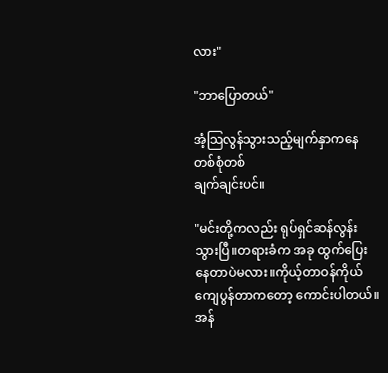လား"

"ဘာပြောတယ်"

အံ့သြလွန်သွားသည့်မျက်နှာကနေ
တစ်စုံတစ်
ချက်ချင်းပင်။

"မင်းတို့ကလည်း ရုပ်ရှင်ဆန်လွန်း
သွားပြီ။တရားခံက အခု ထွက်ပြေး
နေတာပဲမလား။ကိုယ့်တာဝန်ကိုယ်
ကျေပွန်တာကတော့ ကောင်းပါတယ်။
အန်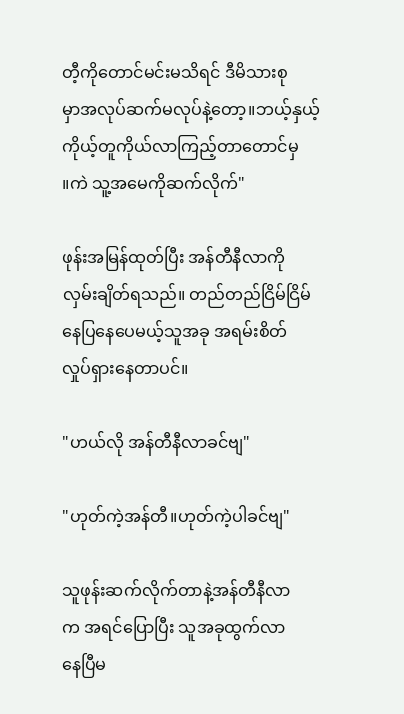တီ့ကိုတောင်မင်းမသိရင် ဒီမိသားစု
မှာအလုပ်ဆက်မလုပ်နဲ့တော့။ဘယ့်နှယ့်
ကိုယ့်တူကိုယ်လာကြည့်တာတောင်မှ
။ကဲ သူ့အမေကိုဆက်လိုက်"

ဖုန်းအမြန်ထုတ်ပြီး အန်တီနီလာကို
လှမ်းချိတ်ရသည်။ တည်တည်ငြိမ်ငြိမ်
နေပြနေပေမယ့်သူအခု အရမ်းစိတ်
လှုပ်ရှားနေတာပင်။

"ဟယ်လို အန်တီနီလာခင်ဗျ"

"ဟုတ်ကဲ့အန်တီ။ဟုတ်ကဲ့ပါခင်ဗျ"

သူဖုန်းဆက်လိုက်တာနဲ့အန်တီနီလာ
က အရင်ပြောပြီး သူအခုထွက်လာ
နေပြီမ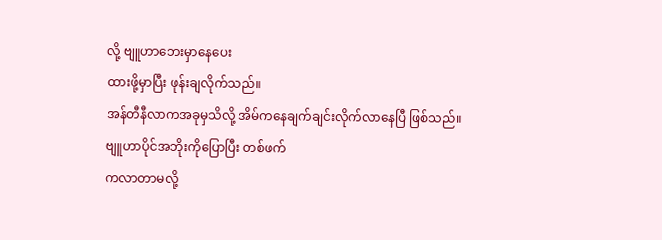လို့ ဗျူဟာဘေးမှာနေပေး
ထားဖို့မှာပြီး ဖုန်းချလိုက်သည်။
အန်တီနီလာကအခုမှသိလို့ အိမ်ကနေချက်ချင်းလိုက်လာနေပြီ ဖြစ်သည်။
ဗျူဟာပိုင်အဘိုးကိုပြောပြီး တစ်ဖက်
ကလာတာမလို့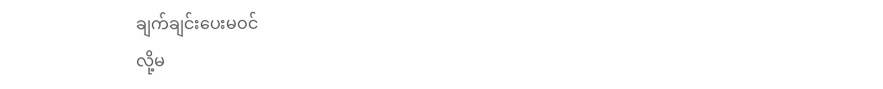ချက်ချင်းပေးမဝင်
လို့မ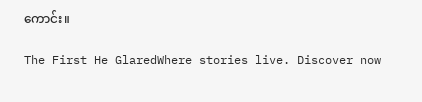ကောင်း။

The First He GlaredWhere stories live. Discover now